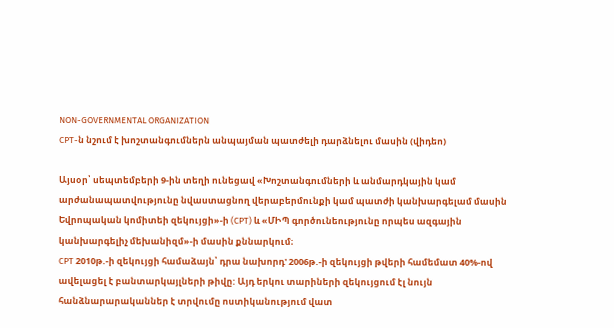NON-GOVERNMENTAL ORGANIZATION
CPT-ն նշում է խոշտանգումներն անպայման պատժելի դարձնելու մասին (վիդեո)

Այսօր՝ սեպտեմբերի 9-ին տեղի ունեցավ «Խոշտանգումների և անմարդկային կամ արժանապատվությունը նվաստացնող վերաբերմունքի կամ պատժի կանխարգելամ մասին Եվրոպական կոմիտեի զեկույցի»-ի (CPT) և «ՄԻՊ գործունեությունը որպես ազգային կանխարգելիչ մեխանիզմ»-ի մասին քննարկում։
CPT 2010թ.-ի զեկույցի համաձայն՝ դրա նախորդ' 2006թ.-ի զեկույցի թվերի համեմատ 40%-ով ավելացել է բանտարկայլների թիվը: Այդ երկու տարիների զեկույցում էլ նույն հանձնարարականներ է տրվումը ոստիկանությում վատ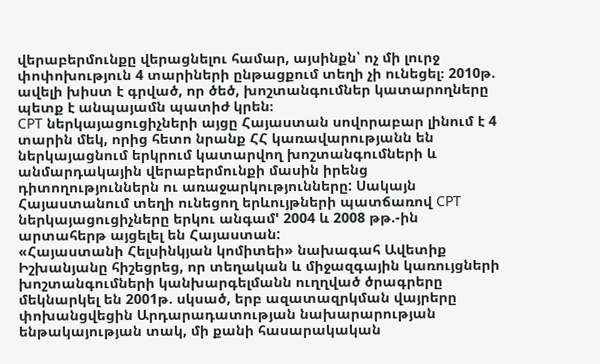վերաբերմունքը վերացնելու համար, այսինքն՝ ոչ մի լուրջ փոփոխություն 4 տարիների ընթացքում տեղի չի ունեցել։ 2010թ. ավելի խիստ է գրված, որ ծեծ, խոշտանգումներ կատարողները պետք է անպայամն պատիժ կրեն։
CPT ներկայացուցիչների այցը Հայաստան սովորաբար լինում է 4 տարին մեկ, որից հետո նրանք ՀՀ կառավարությանն են ներկայացնում երկրում կատարվող խոշտանգումների և անմարդակային վերաբերմունքի մասին իրենց դիտողություններն ու առաջարկությունները: Սակայն Հայաստանում տեղի ունեցող երևույթների պատճառով CPT ներկայացուցիչները երկու անգամ' 2004 և 2008 թթ.-ին արտահերթ այցելել են Հայաստան:
«Հայաստանի Հելսինկյան կոմիտեի» նախագահ Ավետիք Իշխանյանը հիշեցրեց, որ տեղական և միջազգային կառույցների խոշտանգումների կանխարգելմանն ուղղված ծրագրերը մեկնարկել են 2001թ. սկսած, երբ ազատազրկման վայրերը փոխանցվեցին Արդարադատության նախարարության ենթակայության տակ, մի քանի հասարակական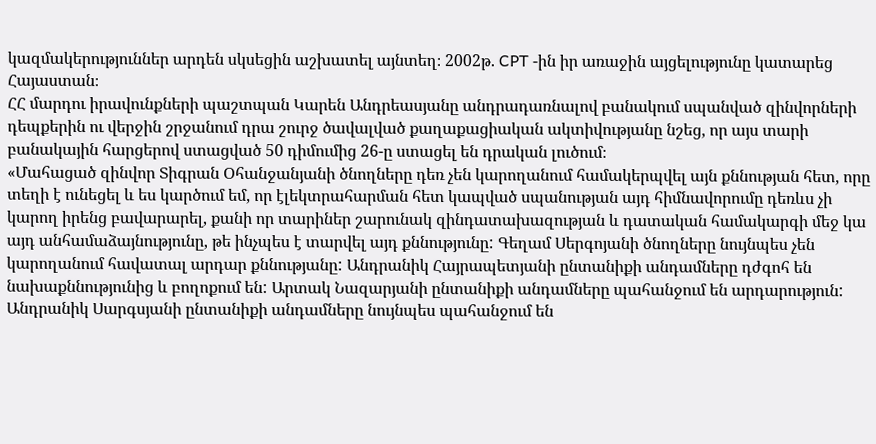կազմակերություններ արդեն սկսեցին աշխատել այնտեղ։ 2002թ. CPT -ին իր առաջին այցելությունը կատարեց Հայաստան։
ՀՀ մարդու իրավունքների պաշտպան Կարեն Անդրեասյանը անդրադառնալով բանակում սպանված զինվորների դեպքերին ու վերջին շրջանում դրա շուրջ ծավալված քաղաքացիական ակտիվությանը նշեց, որ այս տարի բանակային հարցերով ստացված 50 դիմումից 26-ը ստացել են դրական լուծում։
«Մահացած զինվոր Տիգրան Օհանջանյանի ծնողները դեռ չեն կարողանում համակերպվել այն քննության հետ, որը տեղի է ունեցել և ես կարծում եմ, որ էլեկտրահարման հետ կապված սպանության այդ հիմնավորումը դեռևս չի կարող իրենց բավարարել, քանի որ տարիներ շարունակ զինդատախազության և դատական համակարգի մեջ կա այդ անհամաձայնությունը, թե ինչպես է տարվել այդ քննությունը: Գեղամ Սերգոյանի ծնողները նույնպես չեն կարողանում հավատալ արդար քննությանը: Անդրանիկ Հայրապետյանի ընտանիքի անդամները դժգոհ են նախաքննությունից և բողոքում են: Արտակ Նազարյանի ընտանիքի անդամները պահանջում են արդարություն: Անդրանիկ Սարգսյանի ընտանիքի անդամները նույնպես պահանջում են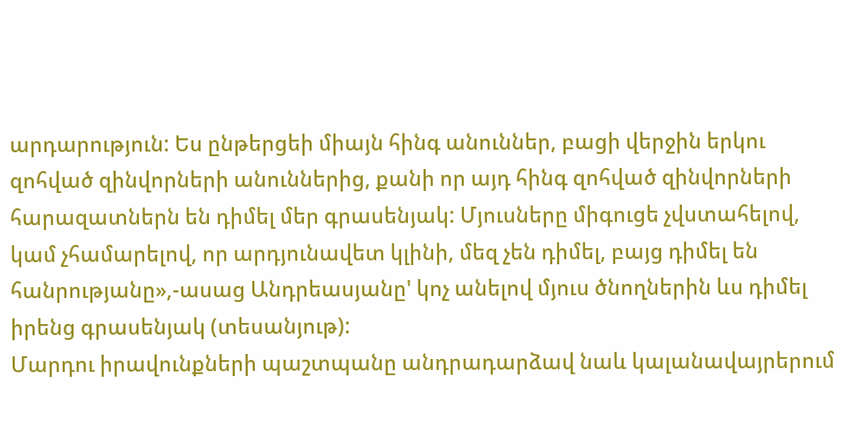արդարություն: Ես ընթերցեի միայն հինգ անուններ, բացի վերջին երկու զոհված զինվորների անուններից, քանի որ այդ հինգ զոհված զինվորների հարազատներն են դիմել մեր գրասենյակ: Մյուսները միգուցե չվստահելով, կամ չհամարելով, որ արդյունավետ կլինի, մեզ չեն դիմել, բայց դիմել են հանրությանը»,-ասաց Անդրեասյանը' կոչ անելով մյուս ծնողներին ևս դիմել իրենց գրասենյակ (տեսանյութ):
Մարդու իրավունքների պաշտպանը անդրադարձավ նաև կալանավայրերում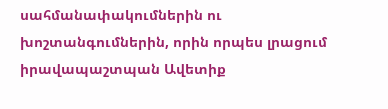սահմանափակումներին ու խոշտանգումներին, որին որպես լրացում իրավապաշտպան Ավետիք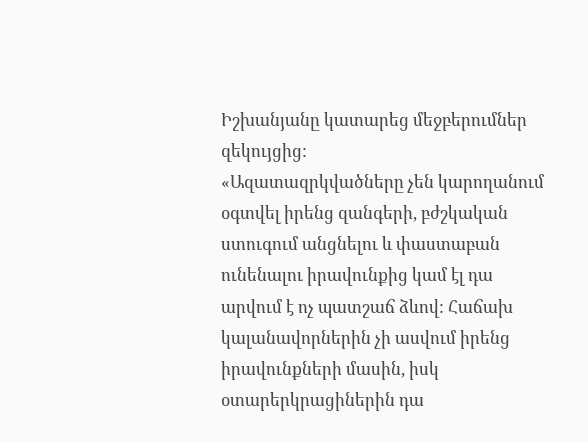Իշխանյանը կատարեց մեջբերումներ զեկույցից:
«Ազատազրկվածները չեն կարողանում օգտվել իրենց զանգերի, բժշկական ստուգում անցնելու և փաստաբան ունենալու իրավունքից կամ էլ դա արվում է ոչ պատշաճ ձևով: Հաճախ կալանավորներին չի ասվում իրենց իրավունքների մասին, իսկ օտարերկրացիներին դա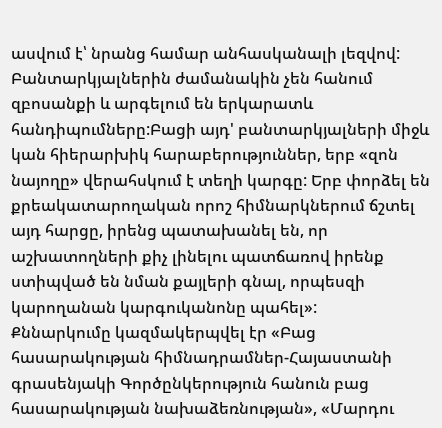ասվում է՝ նրանց համար անհասկանալի լեզվով: Բանտարկյալներին ժամանակին չեն հանում զբոսանքի և արգելում են երկարատև հանդիպումները:Բացի այդ' բանտարկյալների միջև կան հիերարխիկ հարաբերություններ, երբ «զոն նայողը» վերահսկում է տեղի կարգը: Երբ փորձել են քրեակատարողական որոշ հիմնարկներում ճշտել այդ հարցը, իրենց պատախանել են, որ աշխատողների քիչ լինելու պատճառով իրենք ստիպված են նման քայլերի գնալ, որպեսզի կարողանան կարգուկանոնը պահել»:
Քննարկումը կազմակերպվել էր «Բաց հասարակության հիմնադրամներ-Հայաստանի գրասենյակի Գործընկերություն հանուն բաց հասարակության նախաձեռնության», «Մարդու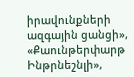իրավունքների ազգային ցանցի», «Քաունթերփարթ Ինթրնեշնլի»,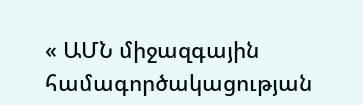« ԱՄՆ միջազգային համագործակացության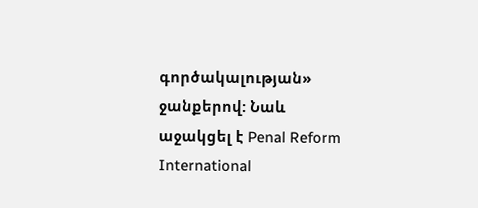գործակալության» ջանքերով: Նաև աջակցել է Penal Reform International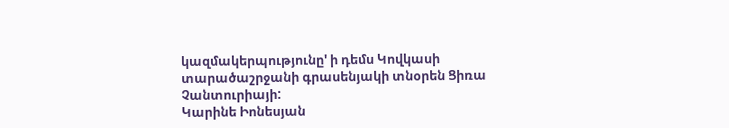կազմակերպությունը' ի դեմս Կովկասի տարածաշրջանի գրասենյակի տնօրեն Ցիռա Չանտուրիայի:
Կարինե Իոնեսյան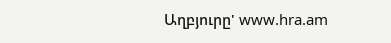Աղբյուրը' www.hra.am